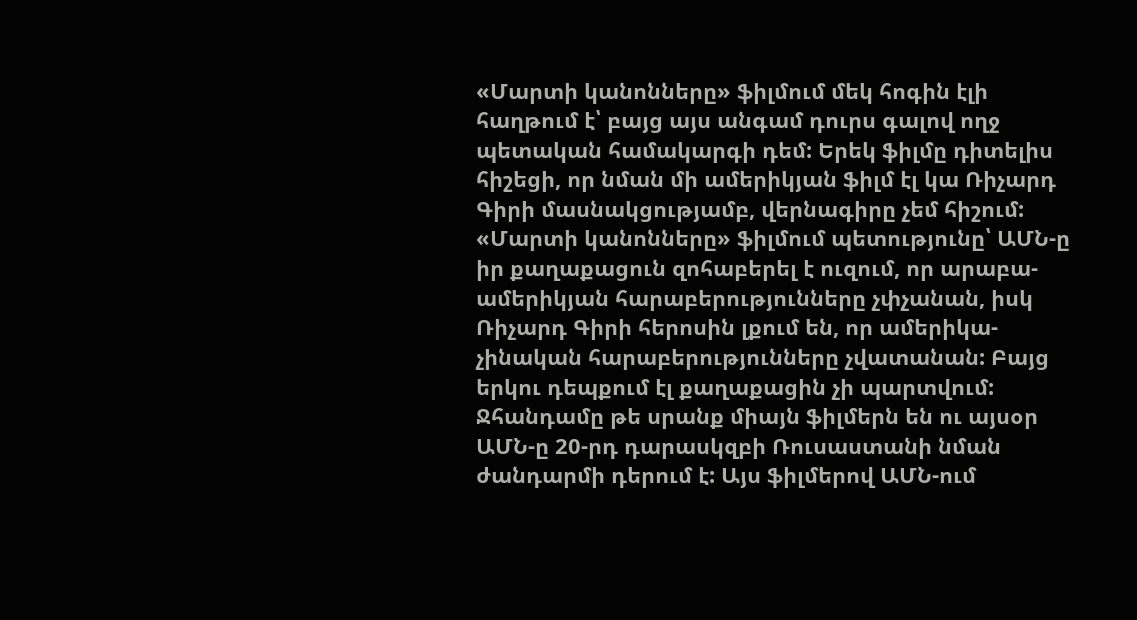«Մարտի կանոնները» ֆիլմում մեկ հոգին էլի հաղթում է՝ բայց այս անգամ դուրս գալով ողջ պետական համակարգի դեմ: Երեկ ֆիլմը դիտելիս հիշեցի, որ նման մի ամերիկյան ֆիլմ էլ կա Ռիչարդ Գիրի մասնակցությամբ, վերնագիրը չեմ հիշում: «Մարտի կանոնները» ֆիլմում պետությունը՝ ԱՄՆ-ը իր քաղաքացուն զոհաբերել է ուզում, որ արաբա-ամերիկյան հարաբերությունները չփչանան, իսկ Ռիչարդ Գիրի հերոսին լքում են, որ ամերիկա-չինական հարաբերությունները չվատանան: Բայց երկու դեպքում էլ քաղաքացին չի պարտվում:
Ջհանդամը թե սրանք միայն ֆիլմերն են ու այսօր ԱՄՆ-ը 20-րդ դարասկզբի Ռուսաստանի նման ժանդարմի դերում է: Այս ֆիլմերով ԱՄՆ-ում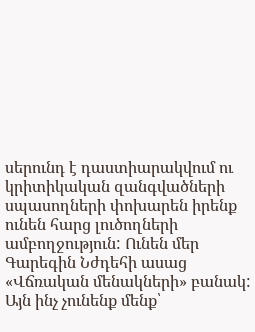սերունդ է դաստիարակվում ու կրիտիկական զանգվածների սպասողների փոխարեն իրենք ունեն հարց լուծողների ամբողջություն: Ունեն մեր Գարեգին Նժդեհի ասաց «Վճռական մենակների» բանակ: Այն ինչ չունենք մենք՝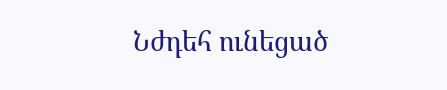Նժդեհ ունեցած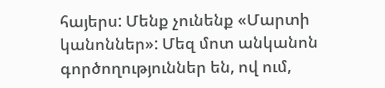հայերս: Մենք չունենք «Մարտի կանոններ»: Մեզ մոտ անկանոն գործողություններ են, ով ում,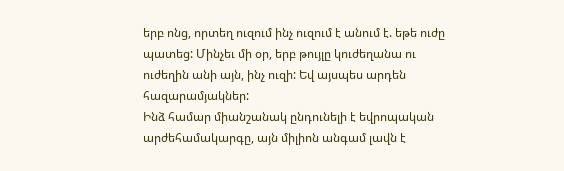երբ ոնց, որտեղ ուզում ինչ ուզում է անում է. եթե ուժը պատեց: Մինչեւ մի օր, երբ թույլը կուժեղանա ու ուժեղին անի այն, ինչ ուզի: Եվ այսպես արդեն հազարամյակներ:
Ինձ համար միանշանակ ընդունելի է եվրոպական արժեհամակարգը, այն միլիոն անգամ լավն է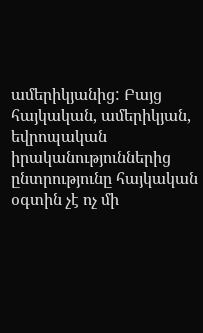ամերիկյանից: Բայց հայկական, ամերիկյան, եվրոպական իրականություններից ընտրությունը հայկական օգտին չէ ոչ մի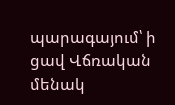պարագայում՝ ի ցավ Վճռական մենակ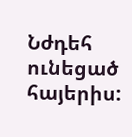Նժդեհ ունեցած հայերիս: